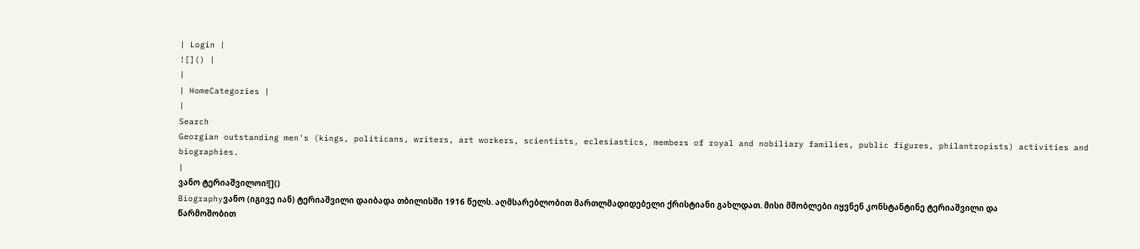| Login |
![]() |
|
| HomeCategories |
|
Search
Georgian outstanding men's (kings, politicans, writers, art workers, scientists, eclesiastics, members of royal and nobiliary families, public figures, philantropists) activities and biographies.
|
ვანო ტერიაშვილოი![]()
Biographyვანო (იგივე იან) ტერიაშვილი დაიბადა თბილისში 1916 წელს. აღმსარებლობით მართლმადიდებელი ქრისტიანი გახლდათ. მისი მშობლები იყვნენ კონსტანტინე ტერიაშვილი და წარმოშობით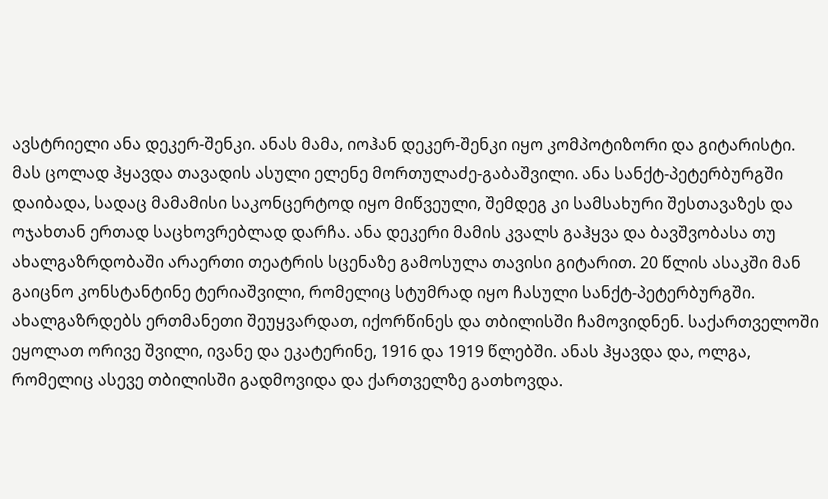ავსტრიელი ანა დეკერ-შენკი. ანას მამა, იოჰან დეკერ-შენკი იყო კომპოტიზორი და გიტარისტი. მას ცოლად ჰყავდა თავადის ასული ელენე მორთულაძე-გაბაშვილი. ანა სანქტ-პეტერბურგში დაიბადა, სადაც მამამისი საკონცერტოდ იყო მიწვეული, შემდეგ კი სამსახური შესთავაზეს და ოჯახთან ერთად საცხოვრებლად დარჩა. ანა დეკერი მამის კვალს გაჰყვა და ბავშვობასა თუ ახალგაზრდობაში არაერთი თეატრის სცენაზე გამოსულა თავისი გიტარით. 20 წლის ასაკში მან გაიცნო კონსტანტინე ტერიაშვილი, რომელიც სტუმრად იყო ჩასული სანქტ-პეტერბურგში. ახალგაზრდებს ერთმანეთი შეუყვარდათ, იქორწინეს და თბილისში ჩამოვიდნენ. საქართველოში ეყოლათ ორივე შვილი, ივანე და ეკატერინე, 1916 და 1919 წლებში. ანას ჰყავდა და, ოლგა, რომელიც ასევე თბილისში გადმოვიდა და ქართველზე გათხოვდა.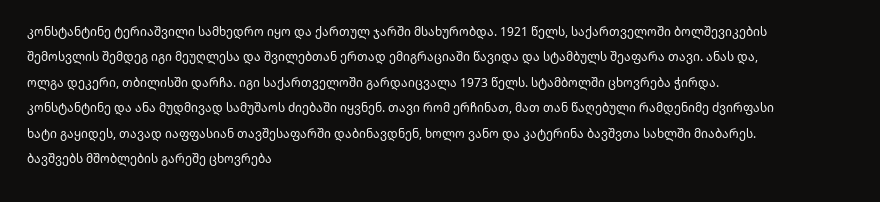კონსტანტინე ტერიაშვილი სამხედრო იყო და ქართულ ჯარში მსახურობდა. 1921 წელს, საქართველოში ბოლშევიკების შემოსვლის შემდეგ იგი მეუღლესა და შვილებთან ერთად ემიგრაციაში წავიდა და სტამბულს შეაფარა თავი. ანას და, ოლგა დეკერი, თბილისში დარჩა. იგი საქართველოში გარდაიცვალა 1973 წელს. სტამბოლში ცხოვრება ჭირდა. კონსტანტინე და ანა მუდმივად სამუშაოს ძიებაში იყვნენ. თავი რომ ერჩინათ, მათ თან წაღებული რამდენიმე ძვირფასი ხატი გაყიდეს, თავად იაფფასიან თავშესაფარში დაბინავდნენ, ხოლო ვანო და კატერინა ბავშვთა სახლში მიაბარეს. ბავშვებს მშობლების გარეშე ცხოვრება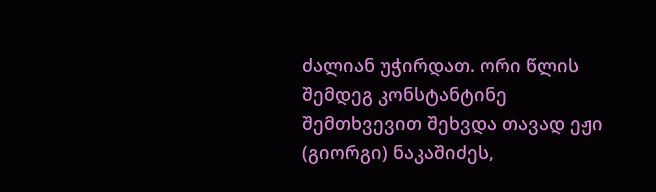ძალიან უჭირდათ. ორი წლის შემდეგ კონსტანტინე შემთხვევით შეხვდა თავად ეჟი (გიორგი) ნაკაშიძეს,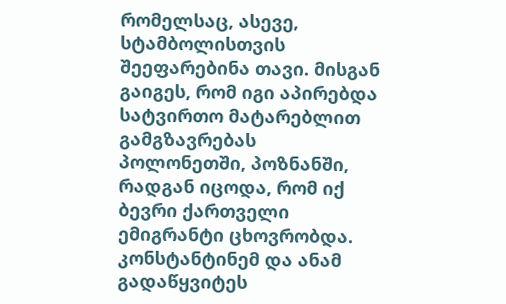რომელსაც, ასევე, სტამბოლისთვის შეეფარებინა თავი. მისგან გაიგეს, რომ იგი აპირებდა სატვირთო მატარებლით გამგზავრებას პოლონეთში, პოზნანში, რადგან იცოდა, რომ იქ ბევრი ქართველი ემიგრანტი ცხოვრობდა. კონსტანტინემ და ანამ გადაწყვიტეს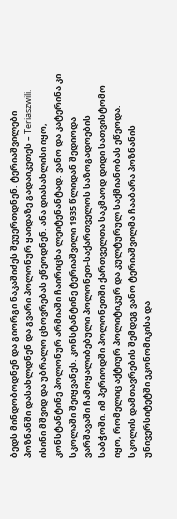ბედს მინდობოდნენ და გიორგი ნაკაშიძეს შეუერთდნენ. ტერიაშვილები პოზნანში დასახლდნენ და გვარი პოლონურ ყაიდაზე გადაიკეთეს – Teriaszwili. ისინი მშვიდ და უბრალო ცხოვრებას ეწეოდნენ. ანა დიასახლისი იყო, კონსტანტინე პოლონურ არმიაში ჩაირიცხა ლეიტენანტად. ვანო და კატერინა კი სკოლაში შეიყვანეს. კონსტანტინე ტერიაშვილი 1935 წლიდან შედიოდა ვარშავაში ჩამოყალიბებული პოლონეთ-საქართველოს საზოგადოების საბჭოში. იმ პერიოდში პოლონეთში ქართველთა საკმაოდ დიდი სათვისტომო იყო, რომელიც აქტიურ პოლიტიკურ და კულტურულ საქმიანობას ეწეოდა. სკოლის დამთავრების შემდეგ ვანო ტერიაშვილმა ჩააბარა პოზნანის უნივერსიტეტში ეკონომიკისა და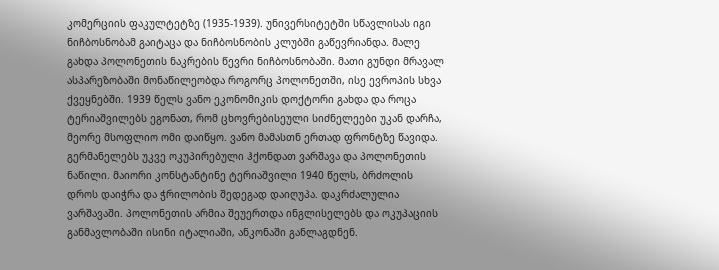კომერციის ფაკულტეტზე (1935-1939). უნივერსიტეტში სწავლისას იგი ნიჩბოსნობამ გაიტაცა და ნიჩბოსნობის კლუბში გაწევრიანდა. მალე გახდა პოლონეთის ნაკრების წევრი ნიჩბოსნობაში. მათი გუნდი მრავალ ასპარეზობაში მონაწილეობდა როგორც პოლონეთში, ისე ევროპის სხვა ქვეყნებში. 1939 წელს ვანო ეკონომიკის დოქტორი გახდა და როცა ტერიაშვილებს ეგონათ, რომ ცხოვრებისეული სიძნელეები უკან დარჩა, მეორე მსოფლიო ომი დაიწყო. ვანო მამასთნ ერთად ფრონტზე წავიდა. გერმანელებს უკვე ოკუპირებული ჰქონდათ ვარშავა და პოლონეთის ნაწილი. მაიორი კონსტანტინე ტერიაშვილი 1940 წელს, ბრძოლის დროს დაიჭრა და ჭრილობის შედეგად დაიღუპა. დაკრძალულია ვარშავაში. პოლონეთის არმია შეუერთდა ინგლისელებს და ოკუპაციის განმავლობაში ისინი იტალიაში, ანკონაში განლაგდნენ.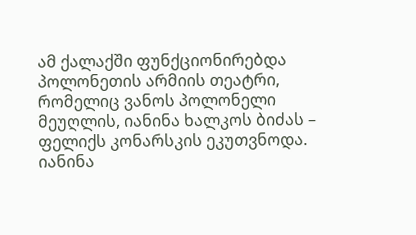ამ ქალაქში ფუნქციონირებდა პოლონეთის არმიის თეატრი, რომელიც ვანოს პოლონელი მეუღლის, იანინა ხალკოს ბიძას – ფელიქს კონარსკის ეკუთვნოდა. იანინა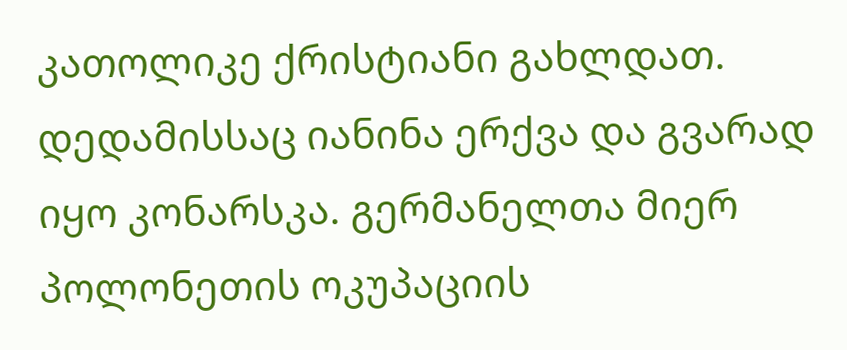კათოლიკე ქრისტიანი გახლდათ. დედამისსაც იანინა ერქვა და გვარად იყო კონარსკა. გერმანელთა მიერ პოლონეთის ოკუპაციის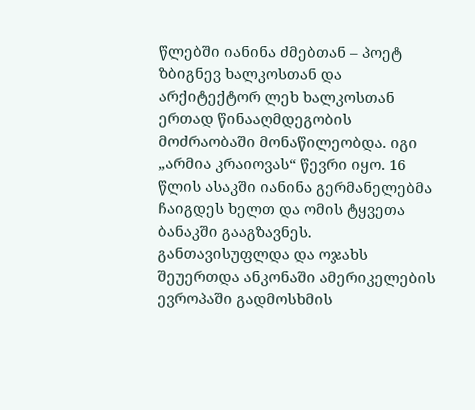წლებში იანინა ძმებთან – პოეტ ზბიგნევ ხალკოსთან და არქიტექტორ ლეხ ხალკოსთან ერთად წინააღმდეგობის მოძრაობაში მონაწილეობდა. იგი „არმია კრაიოვას“ წევრი იყო. 16 წლის ასაკში იანინა გერმანელებმა ჩაიგდეს ხელთ და ომის ტყვეთა ბანაკში გააგზავნეს. განთავისუფლდა და ოჯახს შეუერთდა ანკონაში ამერიკელების ევროპაში გადმოსხმის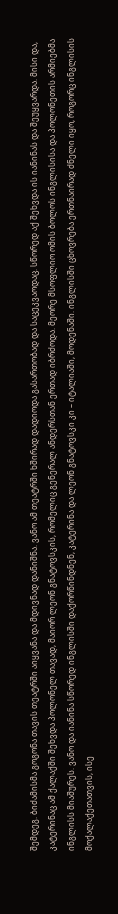შემდეგ. ბიძამისმა გოგონა თავის თეატრში აიყვანა და მდივნად დანიშნა. ვანო ამ თეატრში ხშირად დადიოდა გასართობად და საცეკვაოდაც. სწორედ აქ შეხვდა ის იანინას და შეუყვარდა. მისი და, კატერინაც ამ ქალაქში შეხვდა პოლონელ თავად, მაიორ ლეონ გნატოვსკის, რომელიც გენერალ ანდერსთან ერთად იბრძოდა. მეორე მსოფლიო ომის ბოლოს ინგლისისა და პოლონეთის არმიებმა ინგლისს მიაშურეს. ვანო და იანინა სწორედ ინგლისში დაქორწინდნენ, კატერინა და ლეონ გნატოვსკი კი – იტალიაში, მოდენაში. ინგლისში ცხოვრება ერთნაირად ძნელი იყო, როგორც ინგლისის მოქალაქეთათვის, ისე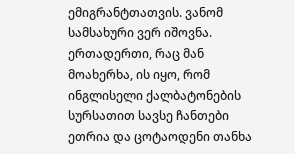ემიგრანტთათვის. ვანომ სამსახური ვერ იშოვნა. ერთადერთი, რაც მან მოახერხა, ის იყო, რომ ინგლისელი ქალბატონების სურსათით სავსე ჩანთები ეთრია და ცოტაოდენი თანხა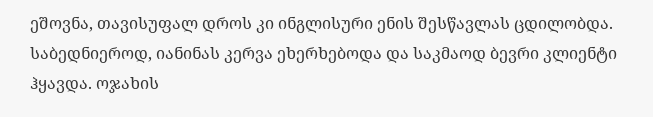ეშოვნა, თავისუფალ დროს კი ინგლისური ენის შესწავლას ცდილობდა. საბედნიეროდ, იანინას კერვა ეხერხებოდა და საკმაოდ ბევრი კლიენტი ჰყავდა. ოჯახის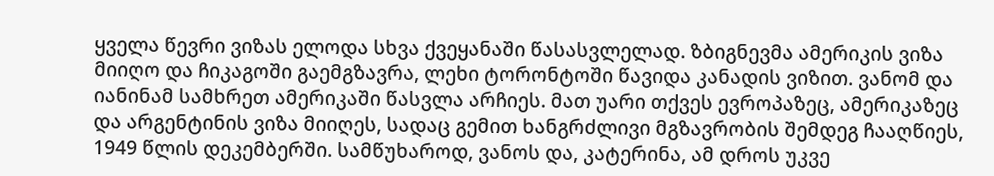ყველა წევრი ვიზას ელოდა სხვა ქვეყანაში წასასვლელად. ზბიგნევმა ამერიკის ვიზა მიიღო და ჩიკაგოში გაემგზავრა, ლეხი ტორონტოში წავიდა კანადის ვიზით. ვანომ და იანინამ სამხრეთ ამერიკაში წასვლა არჩიეს. მათ უარი თქვეს ევროპაზეც, ამერიკაზეც და არგენტინის ვიზა მიიღეს, სადაც გემით ხანგრძლივი მგზავრობის შემდეგ ჩააღწიეს, 1949 წლის დეკემბერში. სამწუხაროდ, ვანოს და, კატერინა, ამ დროს უკვე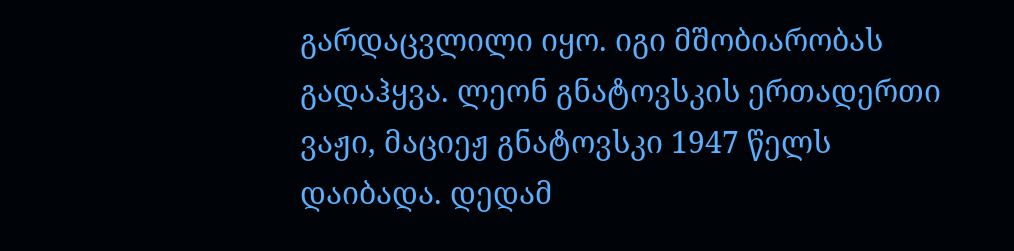გარდაცვლილი იყო. იგი მშობიარობას გადაჰყვა. ლეონ გნატოვსკის ერთადერთი ვაჟი, მაციეჟ გნატოვსკი 1947 წელს დაიბადა. დედამ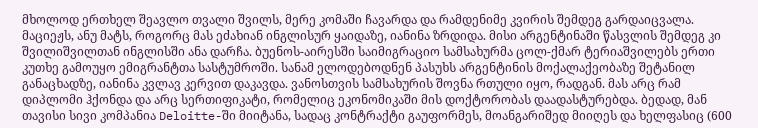მხოლოდ ერთხელ შეავლო თვალი შვილს, მერე კომაში ჩავარდა და რამდენიმე კვირის შემდეგ გარდაიცვალა. მაციეჟს, ანუ მატს, როგორც მას ეძახიან ინგლისურ ყაიდაზე, იანინა ზრდიდა. მისი არგენტინაში წასვლის შემდეგ კი შვილიშვილთან ინგლისში ანა დარჩა. ბუენოს-აირესში საიმიგრაციო სამსახურმა ცოლ-ქმარ ტერიაშვილებს ერთი კუთხე გამოუყო ემიგრანტთა სასტუმროში. სანამ ელოდებოდნენ პასუხს არგენტინის მოქალაქეობაზე შეტანილ განაცხადზე, იანინა კვლავ კერვით დაკავდა. ვანოსთვის სამსახურის შოვნა რთული იყო, რადგან. მას არც რამ დიპლომი ჰქონდა და არც სერთიფიკატი, რომელიც ეკონომიკაში მის დოქტორობას დაადასტურებდა. ბედად, მან თავისი სივი კომპანია Deloitte-ში მიიტანა, სადაც კონტრაქტი გაუფორმეს, მოანგარიშედ მიიღეს და ხელფასიც (600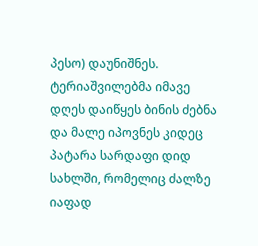პესო) დაუნიშნეს. ტერიაშვილებმა იმავე დღეს დაიწყეს ბინის ძებნა და მალე იპოვნეს კიდეც პატარა სარდაფი დიდ სახლში, რომელიც ძალზე იაფად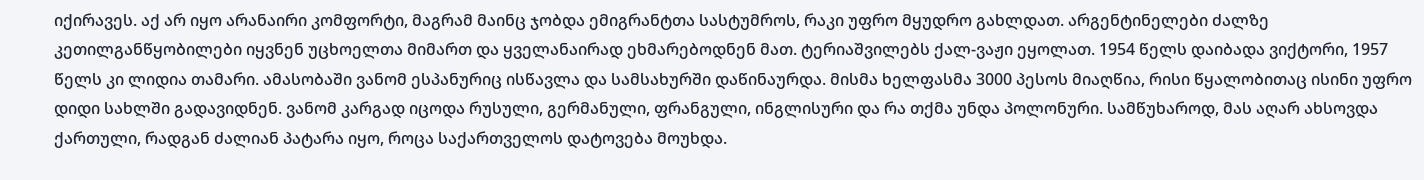იქირავეს. აქ არ იყო არანაირი კომფორტი, მაგრამ მაინც ჯობდა ემიგრანტთა სასტუმროს, რაკი უფრო მყუდრო გახლდათ. არგენტინელები ძალზე კეთილგანწყობილები იყვნენ უცხოელთა მიმართ და ყველანაირად ეხმარებოდნენ მათ. ტერიაშვილებს ქალ-ვაჟი ეყოლათ. 1954 წელს დაიბადა ვიქტორი, 1957 წელს კი ლიდია თამარი. ამასობაში ვანომ ესპანურიც ისწავლა და სამსახურში დაწინაურდა. მისმა ხელფასმა 3000 პესოს მიაღწია, რისი წყალობითაც ისინი უფრო დიდი სახლში გადავიდნენ. ვანომ კარგად იცოდა რუსული, გერმანული, ფრანგული, ინგლისური და რა თქმა უნდა პოლონური. სამწუხაროდ, მას აღარ ახსოვდა ქართული, რადგან ძალიან პატარა იყო, როცა საქართველოს დატოვება მოუხდა.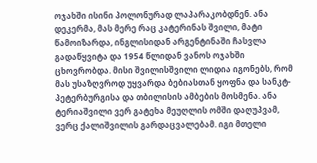ოჯახში ისინი პოლონურად ლაპარაკობდნენ. ანა დეკერმა, მას მერე რაც კატერინას შვილი, მატი წამოიზარდა, ინგლისიდან არგენტინაში ჩასვლა გადაწყვიტა და 1954 წლიდან ვანოს ოჯახში ცხოვრობდა. მისი შვილისშვილი ლიდია იგონებს, რომ მას უსაზღვროდ უყვარდა ბებიასთან ყოფნა და სანკტ-პეტერბურგისა და თბილისის ამბების მოსმენა. ანა ტერიაშვილი ვერ გატეხა მეუღლის ომში დაღუპვამ, ვერც ქალიშვილის გარდაცვალებამ. იგი მთელი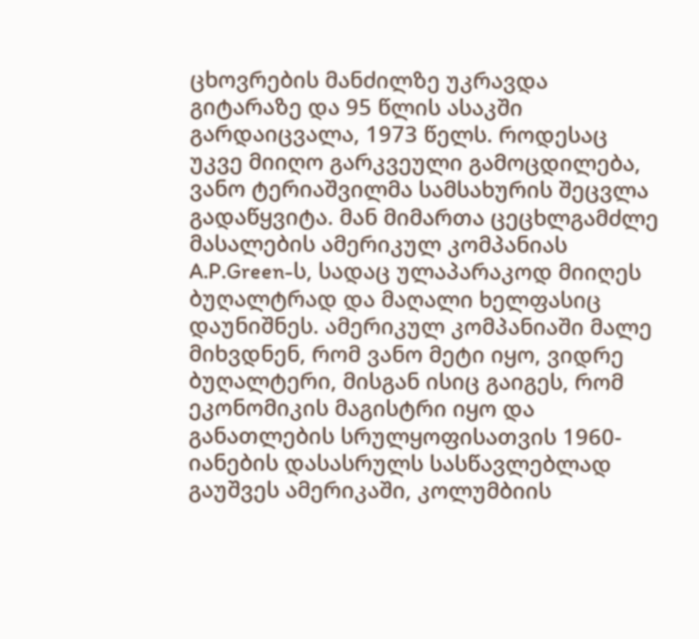ცხოვრების მანძილზე უკრავდა გიტარაზე და 95 წლის ასაკში გარდაიცვალა, 1973 წელს. როდესაც უკვე მიიღო გარკვეული გამოცდილება, ვანო ტერიაშვილმა სამსახურის შეცვლა გადაწყვიტა. მან მიმართა ცეცხლგამძლე მასალების ამერიკულ კომპანიას A.P.Green-ს, სადაც ულაპარაკოდ მიიღეს ბუღალტრად და მაღალი ხელფასიც დაუნიშნეს. ამერიკულ კომპანიაში მალე მიხვდნენ, რომ ვანო მეტი იყო, ვიდრე ბუღალტერი, მისგან ისიც გაიგეს, რომ ეკონომიკის მაგისტრი იყო და განათლების სრულყოფისათვის 1960-იანების დასასრულს სასწავლებლად გაუშვეს ამერიკაში, კოლუმბიის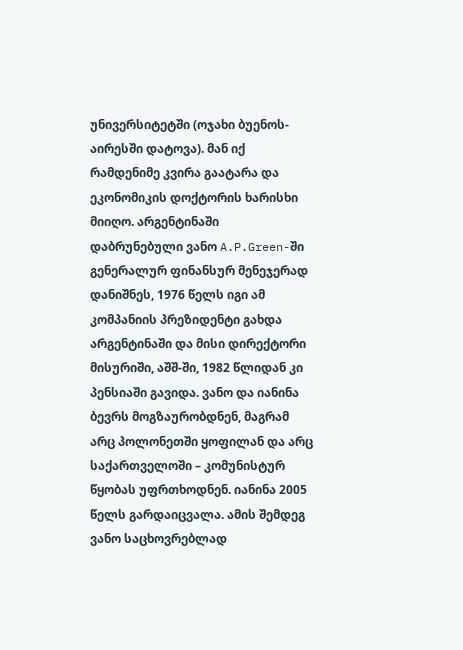უნივერსიტეტში (ოჯახი ბუენოს-აირესში დატოვა). მან იქ რამდენიმე კვირა გაატარა და ეკონომიკის დოქტორის ხარისხი მიიღო. არგენტინაში დაბრუნებული ვანო A.P.Green-ში გენერალურ ფინანსურ მენეჯერად დანიშნეს, 1976 წელს იგი ამ კომპანიის პრეზიდენტი გახდა არგენტინაში და მისი დირექტორი მისურიში, აშშ-ში, 1982 წლიდან კი პენსიაში გავიდა. ვანო და იანინა ბევრს მოგზაურობდნენ, მაგრამ არც პოლონეთში ყოფილან და არც საქართველოში – კომუნისტურ წყობას უფრთხოდნენ. იანინა 2005 წელს გარდაიცვალა. ამის შემდეგ ვანო საცხოვრებლად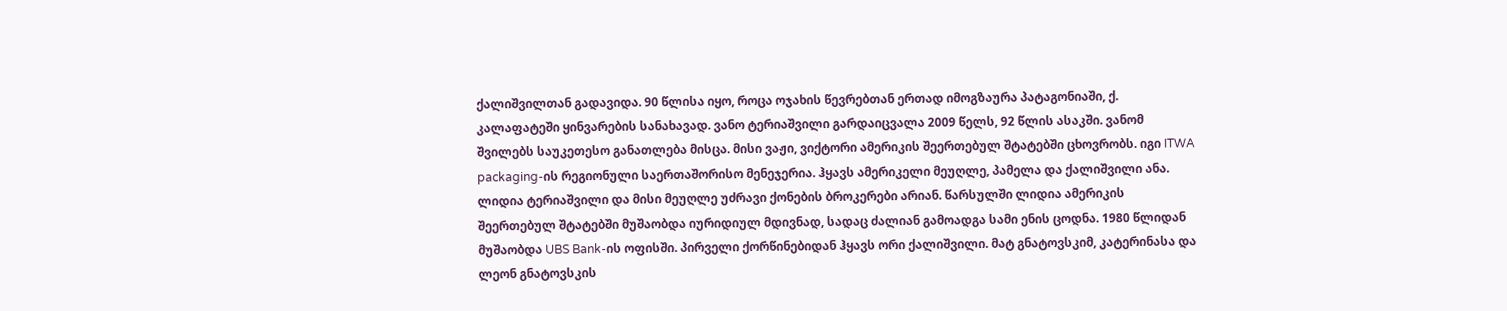ქალიშვილთან გადავიდა. 90 წლისა იყო, როცა ოჯახის წევრებთან ერთად იმოგზაურა პატაგონიაში, ქ. კალაფატეში ყინვარების სანახავად. ვანო ტერიაშვილი გარდაიცვალა 2009 წელს, 92 წლის ასაკში. ვანომ შვილებს საუკეთესო განათლება მისცა. მისი ვაჟი, ვიქტორი ამერიკის შეერთებულ შტატებში ცხოვრობს. იგი ITWA packaging-ის რეგიონული საერთაშორისო მენეჯერია. ჰყავს ამერიკელი მეუღლე, პამელა და ქალიშვილი ანა. ლიდია ტერიაშვილი და მისი მეუღლე უძრავი ქონების ბროკერები არიან. წარსულში ლიდია ამერიკის შეერთებულ შტატებში მუშაობდა იურიდიულ მდივნად, სადაც ძალიან გამოადგა სამი ენის ცოდნა. 1980 წლიდან მუშაობდა UBS Bank-ის ოფისში. პირველი ქორწინებიდან ჰყავს ორი ქალიშვილი. მატ გნატოვსკიმ, კატერინასა და ლეონ გნატოვსკის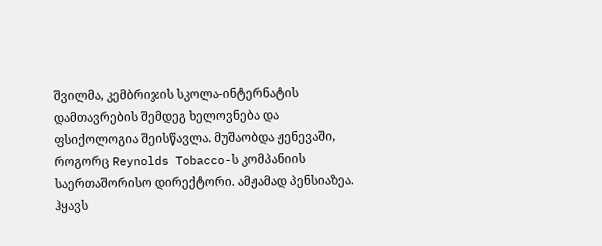შვილმა, კემბრიჯის სკოლა-ინტერნატის დამთავრების შემდეგ ხელოვნება და ფსიქოლოგია შეისწავლა. მუშაობდა ჟენევაში, როგორც Reynolds Tobacco-ს კომპანიის საერთაშორისო დირექტორი. ამჟამად პენსიაზეა. ჰყავს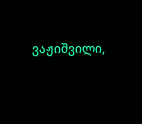ვაჟიშვილი,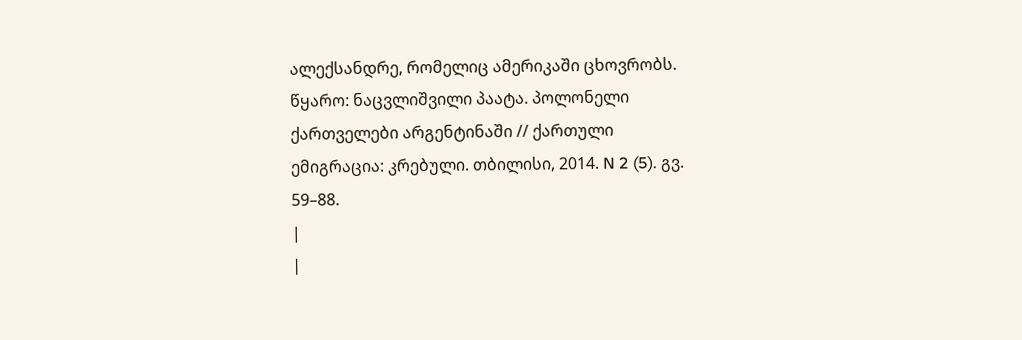ალექსანდრე, რომელიც ამერიკაში ცხოვრობს. წყარო: ნაცვლიშვილი პაატა. პოლონელი ქართველები არგენტინაში // ქართული ემიგრაცია: კრებული. თბილისი, 2014. N 2 (5). გვ. 59–88.
|
|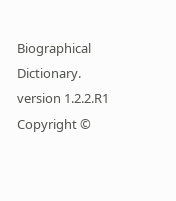Biographical Dictionary. version 1.2.2.R1 Copyright ©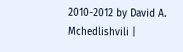2010-2012 by David A. Mchedlishvili |